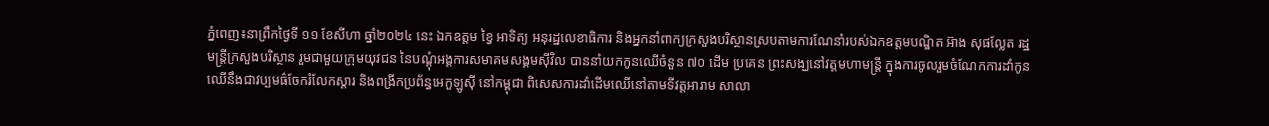ភ្នំពេញ៖នាព្រឹកថ្ងៃទី ១១ ខែសីហា ឆ្នាំ២០២៤ នេះ ឯកឧត្តម ខ្វៃ អាទិត្យ អនុរដ្ឋលេខាធិការ និងអ្នកនាំពាក្យក្រសួងបរិស្ថានស្របតាមការណែនាំរបស់ឯកឧត្តមបណ្ឌិត អ៊ាង សុផល្លែត រដ្ឋមន្រ្តីក្រសួងបរិស្ថាន រួមជាមួយក្រុមយុវជន នៃបណ្តុំអង្គការសមាគមសង្គមស៊ីវិល បាននាំយកកូនឈើចំនួន ៧០ ដើម ប្រគេន ព្រះសង្ឃនៅវត្តមហាមន្រ្តី ក្នុងការចូលរួមចំណែកការដាំកូនឈើនឹងជាវប្បមធ៌ចែករំលែកស្តារ និងពង្រីកប្រព័ន្ធអេកួឡូស៊ី នៅកម្ពុជា ពិសេសការដាំដើមឈើនៅតាមទីវត្តអារាម សាលា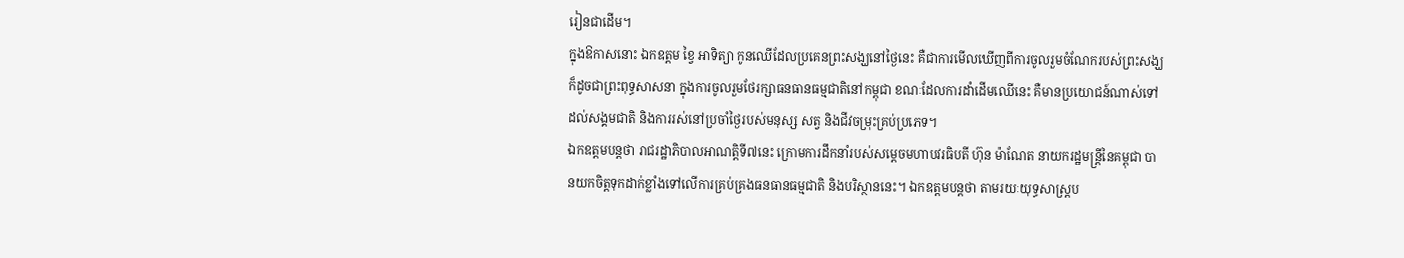រៀនជាដើម។
ក្នុងឱកាសនោះ ឯកឧត្តម ខ្វៃ អាទិត្យា កូនឈើដែលប្រគេនព្រះសង្ឃនៅថ្ងៃនេះ គឺជាការមើលឃើញពីការចូលរួមចំណែករបស់ព្រះសង្ឃ ក៏ដូចជាព្រះពុទ្ធសាសនា ក្នុងការចូលរួមថែរក្សាធនធានធម្មជាតិនៅកម្ពុជា ខណៈដែលការដាំដើមឈើនេះ គឺមានប្រយោជន៍ណាស់ទៅដល់សង្គមជាតិ និងការរស់នៅប្រចាំថ្ងៃរបស់មនុស្ស សត្វ និងជីវចម្រុះគ្រប់ប្រភេទ។
ឯកឧត្តមបន្តថា រាជរដ្ឋាភិបាលអាណត្តិទី៧នេះ ក្រោមការដឹកនាំរបស់សម្ដេចមហាបវរធិបតី ហ៊ុន ម៉ាណែត នាយករដ្ឋមន្រ្ដីនៃគម្ពុជា បានយកចិត្តទុកដាក់ខ្លាំងទៅលើការគ្រប់គ្រងធនធានធម្មជាតិ និងបរិស្ថាននេះ។ ឯកឧត្តមបន្តថា តាមរយៈយុទ្ធសាស្រ្ដប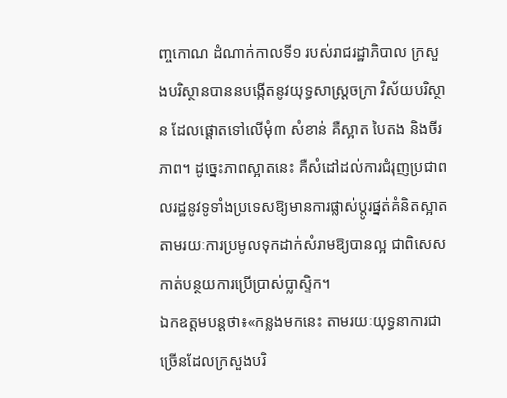ញ្ចកោណ ដំណាក់កាលទី១ របស់រាជរដ្ឋាភិបាល ក្រសួងបរិស្ថានបាននបង្កើតនូវយុទ្ធសាស្រ្ដចក្រា វិស័យបរិស្ថាន ដែលផ្ដោតទៅលើមុំ៣ សំខាន់ គឺស្អាត បៃតង និងចីរភាព។ ដូច្នេះភាពស្អាតនេះ គឺសំដៅដល់ការជំរុញប្រជាពលរដ្ឋនូវទូទាំងប្រទេសឱ្យមានការផ្លាស់ប្ដូរផ្នត់គំនិតស្អាត តាមរយៈការប្រមូលទុកដាក់សំរាមឱ្យបានល្អ ជាពិសេសកាត់បន្ថយការប្រើប្រាស់ប្លាស្ទិក។
ឯកឧត្តមបន្តថា៖«កន្លងមកនេះ តាមរយៈយុទ្ធនាការជាច្រើនដែលក្រសួងបរិ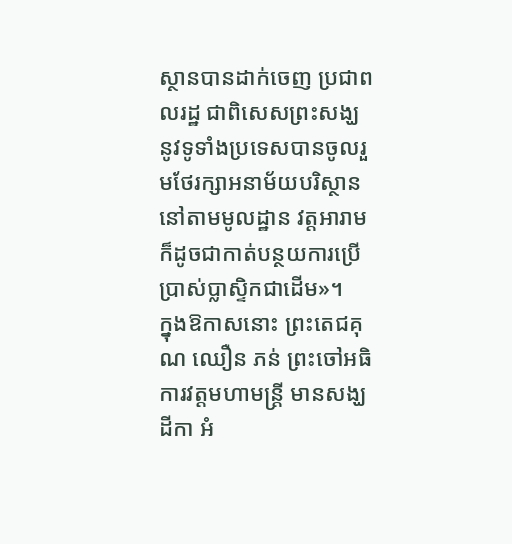ស្ថានបានដាក់ចេញ ប្រជាពលរដ្ឋ ជាពិសេសព្រះសង្ឃនូវទូទាំងប្រទេសបានចូលរួមថែរក្សាអនាម័យបរិស្ថាននៅតាមមូលដ្ឋាន វត្តអារាម ក៏ដូចជាកាត់បន្ថយការប្រើប្រាស់ប្លាស្ទិកជាដើម»។
ក្នុងឱកាសនោះ ព្រះតេជគុណ ឈឿន ភន់ ព្រះចៅអធិការវត្តមហាមន្រ្តី មានសង្ឃដីកា អំ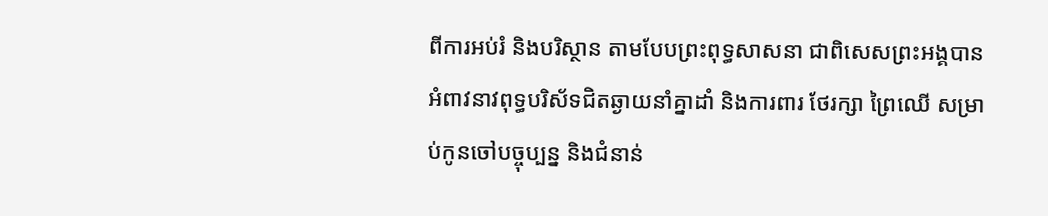ពីការអប់រំ និងបរិស្ថាន តាមបែបព្រះពុទ្ធសាសនា ជាពិសេសព្រះអង្គបានអំពាវនាវពុទ្ធបរិស័ទជិតឆ្ងាយនាំគ្នាដាំ និងការពារ ថែរក្សា ព្រៃឈើ សម្រាប់កូនចៅបច្ចុប្បន្ន និងជំនាន់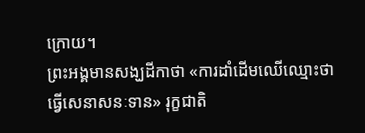ក្រោយ។
ព្រះអង្គមានសង្ឃដីកាថា «ការដាំដើមឈើឈ្មោះថា ធ្វើសេនាសនៈទាន» រុក្ខជាតិ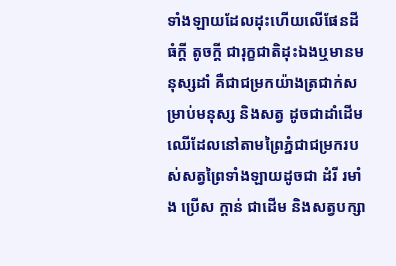ទាំងឡាយដែលដុះហើយលើផែនដី ធំក្តី តូចក្តី ជារុក្ខជាតិដុះឯងឬមានមនុស្សដាំ គឺជាជម្រកយ៉ាងត្រជាក់សម្រាប់មនុស្ស និងសត្វ ដូចជាដាំដើមឈើដែលនៅតាមព្រៃភ្នំជាជម្រករបស់សត្វព្រៃទាំងឡាយដូចជា ដំរី រមាំង ប្រើស ក្តាន់ ជាដើម និងសត្វបក្សា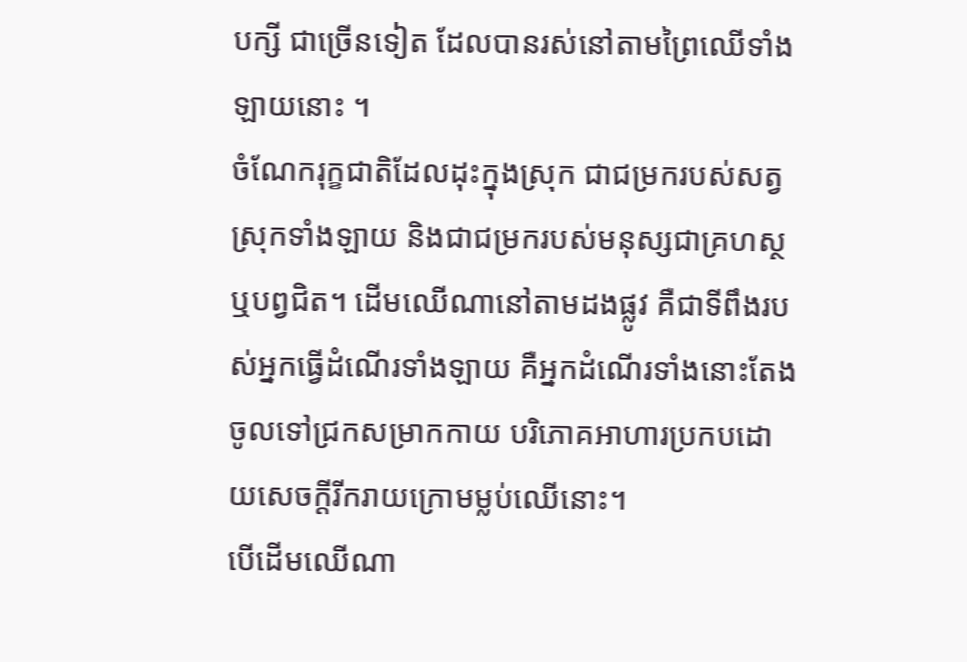បក្សី ជាច្រើនទៀត ដែលបានរស់នៅតាមព្រៃឈើទាំងឡាយនោះ ។
ចំណែករុក្ខជាតិដែលដុះក្នុងស្រុក ជាជម្រករបស់សត្វស្រុកទាំងឡាយ និងជាជម្រករបស់មនុស្សជាគ្រហស្ថ ឬបព្វជិត។ ដើមឈើណានៅតាមដងផ្លូវ គឺជាទីពឹងរបស់អ្នកធ្វើដំណើរទាំងឡាយ គឺអ្នកដំណើរទាំងនោះតែងចូលទៅជ្រកសម្រាកកាយ បរិភោគអាហារប្រកបដោយសេចក្តីរីករាយក្រោមម្លប់ឈើនោះ។
បើដើមឈើណា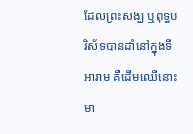ដែលព្រះសង្ឃ ឬពុទ្ធបរិស័ទបានដាំនៅក្នុងទីអារាម គឺដើមឈើនោះមា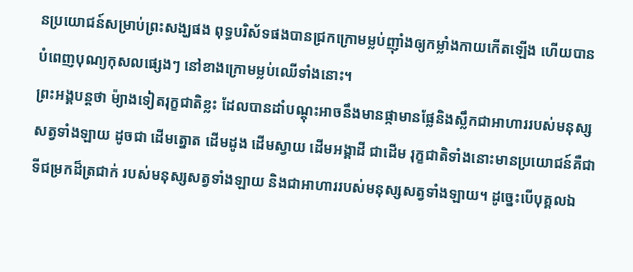នប្រយោជន៍សម្រាប់ព្រះសង្ឃផង ពុទ្ធបរិស័ទផងបានជ្រកក្រោមម្លប់ញ៉ាំងឲ្យកម្លាំងកាយកើតឡើង ហើយបានបំពេញបុណ្យកុសលផ្សេងៗ នៅខាងក្រោមម្លប់ឈើទាំងនោះ។
ព្រះអង្គបន្តថា ម៉្យាងទៀតរុក្ខជាតិខ្លះ ដែលបានដាំបណ្តុះអាចនឹងមានផ្កាមានផ្លែនិងស្លឹកជាអាហាររបស់មនុស្សសត្វទាំងឡាយ ដូចជា ដើមត្នោត ដើមដូង ដើមស្វាយ ដើមអង្គាដី ជាដើម រុក្ខជាតិទាំងនោះមានប្រយោជន៍គឺជាទីជម្រកដ៏ត្រជាក់ របស់មនុស្សសត្វទាំងឡាយ និងជាអាហាររបស់មនុស្សសត្វទាំងឡាយ។ ដូច្នេះបើបុគ្គលឯ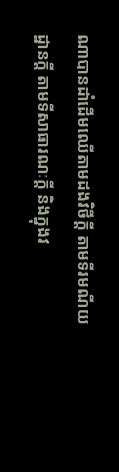ណាបានដាំដើមឈើតាមដងវិថីក្តី តាមទីរមណីយដ្ឋានក្តី តាមទីសាធារណៈក្តី និងក្នុងវ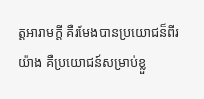ត្តអារាមក្តី គឺរមែងបានប្រយោជន៏ពីរយ៉ាង គឺប្រយោជន៍សម្រាប់ខ្លួ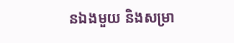នឯងមួយ និងសម្រា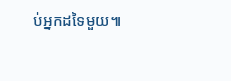ប់អ្នកដទៃមួយ៕